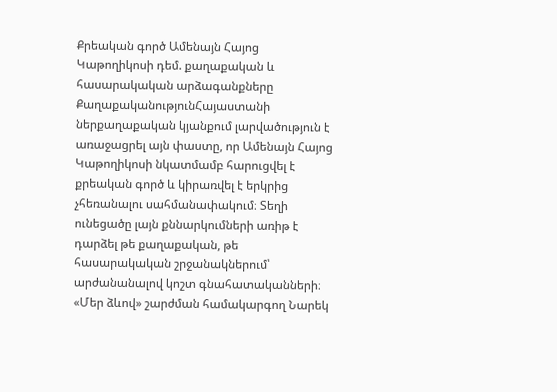Քրեական գործ Ամենայն Հայոց Կաթողիկոսի դեմ. քաղաքական և հասարակական արձագանքները
ՔաղաքականությունՀայաստանի ներքաղաքական կյանքում լարվածություն է առաջացրել այն փաստը, որ Ամենայն Հայոց Կաթողիկոսի նկատմամբ հարուցվել է քրեական գործ և կիրառվել է երկրից չհեռանալու սահմանափակում։ Տեղի ունեցածը լայն քննարկումների առիթ է դարձել թե քաղաքական, թե հասարակական շրջանակներում՝ արժանանալով կոշտ գնահատականների։
«Մեր ձևով» շարժման համակարգող Նարեկ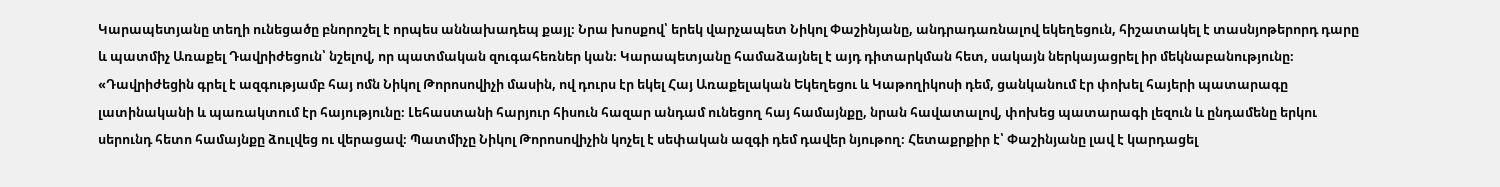Կարապետյանը տեղի ունեցածը բնորոշել է որպես աննախադեպ քայլ։ Նրա խոսքով՝ երեկ վարչապետ Նիկոլ Փաշինյանը, անդրադառնալով եկեղեցուն, հիշատակել է տասնյոթերորդ դարը և պատմիչ Առաքել Դավրիժեցուն՝ նշելով, որ պատմական զուգահեռներ կան։ Կարապետյանը համաձայնել է այդ դիտարկման հետ, սակայն ներկայացրել իր մեկնաբանությունը։
«Դավրիժեցին գրել է ազգությամբ հայ ոմն Նիկոլ Թորոսովիչի մասին, ով դուրս էր եկել Հայ Առաքելական Եկեղեցու և Կաթողիկոսի դեմ, ցանկանում էր փոխել հայերի պատարագը լատինականի և պառակտում էր հայությունը։ Լեհաստանի հարյուր հիսուն հազար անդամ ունեցող հայ համայնքը, նրան հավատալով, փոխեց պատարագի լեզուն և ընդամենը երկու սերունդ հետո համայնքը ձուլվեց ու վերացավ։ Պատմիչը Նիկոլ Թորոսովիչին կոչել է սեփական ազգի դեմ դավեր նյութող։ Հետաքրքիր է՝ Փաշինյանը լավ է կարդացել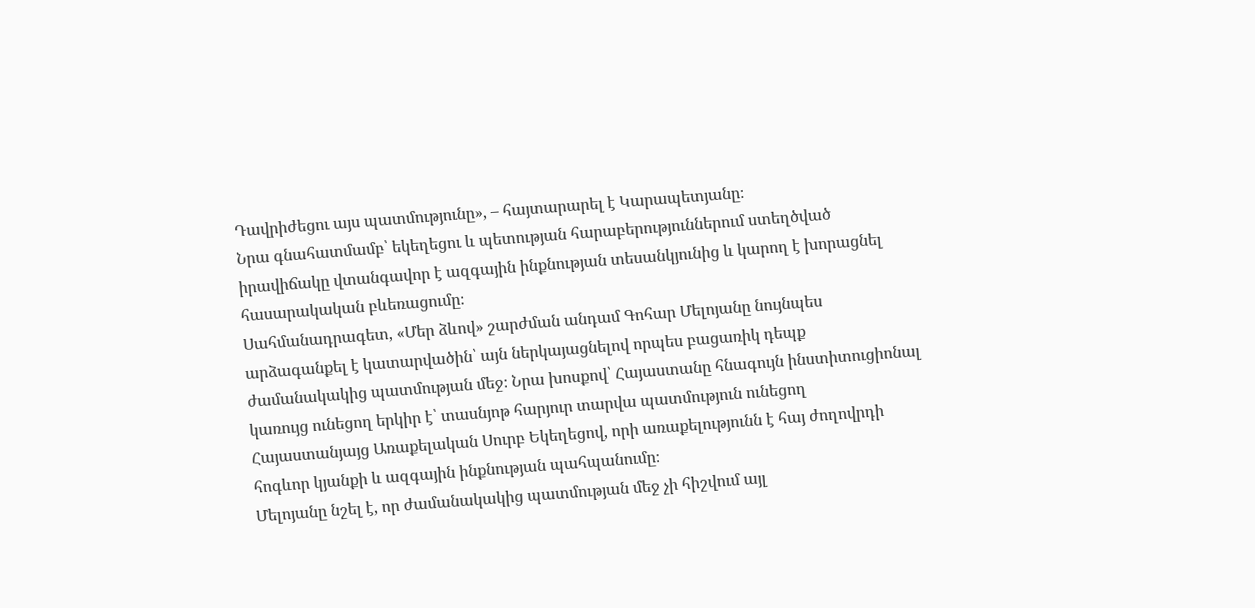Դավրիժեցու այս պատմությունը», – հայտարարել է Կարապետյանը։
Նրա գնահատմամբ՝ եկեղեցու և պետության հարաբերություններում ստեղծված իրավիճակը վտանգավոր է ազգային ինքնության տեսանկյունից և կարող է խորացնել հասարակական բևեռացումը։
Սահմանադրագետ, «Մեր ձևով» շարժման անդամ Գոհար Մելոյանը նույնպես արձագանքել է կատարվածին՝ այն ներկայացնելով որպես բացառիկ դեպք ժամանակակից պատմության մեջ։ Նրա խոսքով՝ Հայաստանը հնագույն ինստիտուցիոնալ կառույց ունեցող երկիր է՝ տասնյոթ հարյուր տարվա պատմություն ունեցող Հայաստանյայց Առաքելական Սուրբ Եկեղեցով, որի առաքելությունն է հայ ժողովրդի հոգևոր կյանքի և ազգային ինքնության պահպանումը։
Մելոյանը նշել է, որ ժամանակակից պատմության մեջ չի հիշվում այլ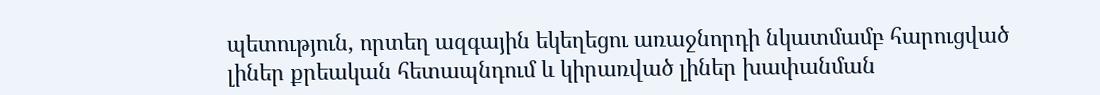պետություն, որտեղ ազգային եկեղեցու առաջնորդի նկատմամբ հարուցված լիներ քրեական հետապնդում և կիրառված լիներ խափանման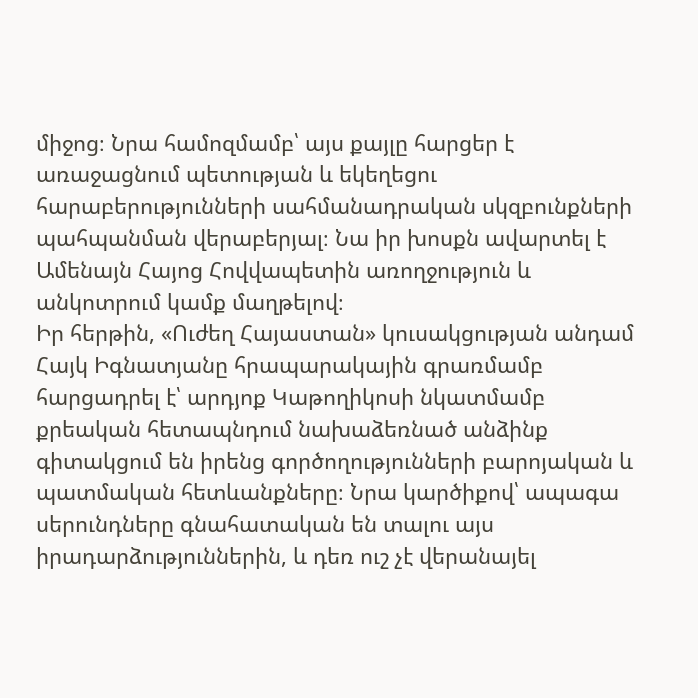միջոց։ Նրա համոզմամբ՝ այս քայլը հարցեր է առաջացնում պետության և եկեղեցու հարաբերությունների սահմանադրական սկզբունքների պահպանման վերաբերյալ։ Նա իր խոսքն ավարտել է Ամենայն Հայոց Հովվապետին առողջություն և անկոտրում կամք մաղթելով։
Իր հերթին, «Ուժեղ Հայաստան» կուսակցության անդամ Հայկ Իգնատյանը հրապարակային գրառմամբ հարցադրել է՝ արդյոք Կաթողիկոսի նկատմամբ քրեական հետապնդում նախաձեռնած անձինք գիտակցում են իրենց գործողությունների բարոյական և պատմական հետևանքները։ Նրա կարծիքով՝ ապագա սերունդները գնահատական են տալու այս իրադարձություններին, և դեռ ուշ չէ վերանայել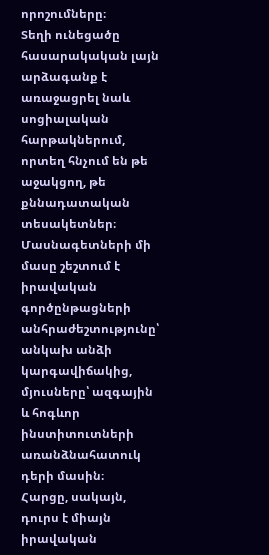որոշումները։
Տեղի ունեցածը հասարակական լայն արձագանք է առաջացրել նաև սոցիալական հարթակներում, որտեղ հնչում են թե աջակցող, թե քննադատական տեսակետներ։ Մասնագետների մի մասը շեշտում է իրավական գործընթացների անհրաժեշտությունը՝ անկախ անձի կարգավիճակից, մյուսները՝ ազգային և հոգևոր ինստիտուտների առանձնահատուկ դերի մասին։
Հարցը, սակայն, դուրս է միայն իրավական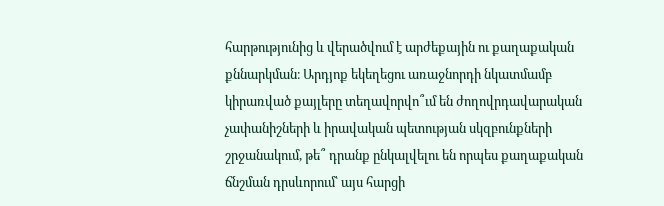հարթությունից և վերածվում է արժեքային ու քաղաքական քննարկման։ Արդյոք եկեղեցու առաջնորդի նկատմամբ կիրառված քայլերը տեղավորվո՞ւմ են ժողովրդավարական չափանիշների և իրավական պետության սկզբունքների շրջանակում, թե՞ դրանք ընկալվելու են որպես քաղաքական ճնշման դրսևորում՝ այս հարցի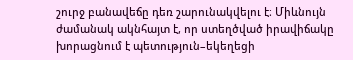շուրջ բանավեճը դեռ շարունակվելու է։ Միևնույն ժամանակ ակնհայտ է, որ ստեղծված իրավիճակը խորացնում է պետություն–եկեղեցի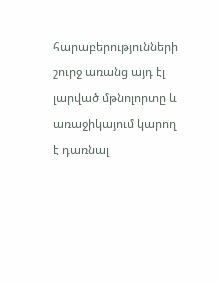հարաբերությունների շուրջ առանց այդ էլ լարված մթնոլորտը և առաջիկայում կարող է դառնալ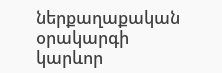ներքաղաքական օրակարգի կարևոր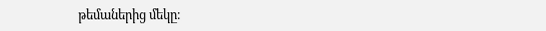թեմաներից մեկը։